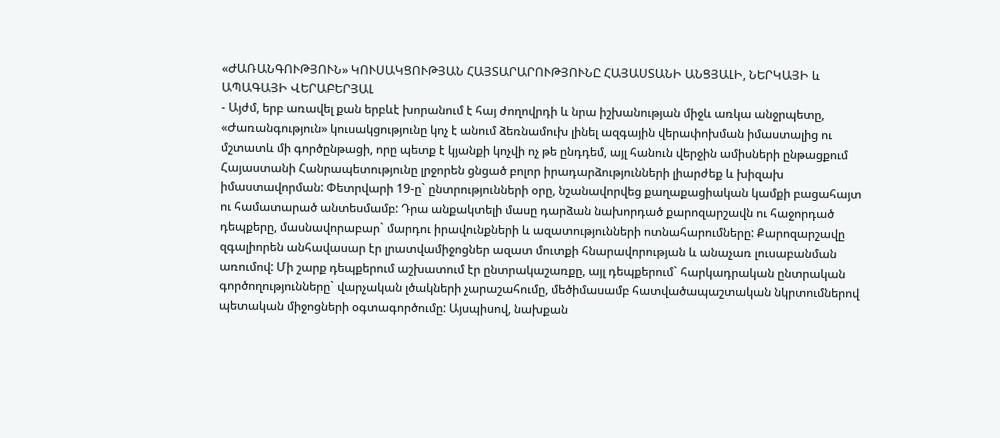«ԺԱՌԱՆԳՈՒԹՅՈՒՆ» ԿՈՒՍԱԿՑՈՒԹՅԱՆ ՀԱՅՏԱՐԱՐՈՒԹՅՈՒՆԸ ՀԱՅԱՍՏԱՆԻ ԱՆՑՅԱԼԻ, ՆԵՐԿԱՅԻ և ԱՊԱԳԱՅԻ ՎԵՐԱԲԵՐՅԱԼ
- Այժմ, երբ առավել քան երբևէ խորանում է հայ ժողովրդի և նրա իշխանության միջև առկա անջրպետը, «Ժառանգություն» կուսակցությունը կոչ է անում ձեռնամուխ լինել ազգային վերափոխման իմաստալից ու մշտատև մի գործընթացի, որը պետք է կյանքի կոչվի ոչ թե ընդդեմ, այլ հանուն վերջին ամիսների ընթացքում Հայաստանի Հանրապետությունը լրջորեն ցնցած բոլոր իրադարձությունների լիարժեք և խիզախ իմաստավորման: Փետրվարի 19-ը` ընտրությունների օրը, նշանավորվեց քաղաքացիական կամքի բացահայտ ու համատարած անտեսմամբ: Դրա անքակտելի մասը դարձան նախորդած քարոզարշավն ու հաջորդած դեպքերը, մասնավորաբար` մարդու իրավունքների և ազատությունների ոտնահարումները: Քարոզարշավը զգալիորեն անհավասար էր լրատվամիջոցներ ազատ մուտքի հնարավորության և անաչառ լուսաբանման առումով: Մի շարք դեպքերում աշխատում էր ընտրակաշառքը, այլ դեպքերում` հարկադրական ընտրական գործողությունները` վարչական լծակների չարաշահումը, մեծիմասամբ հատվածապաշտական նկրտումներով պետական միջոցների օգտագործումը: Այսպիսով, նախքան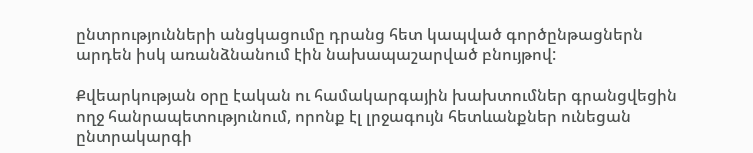ընտրությունների անցկացումը դրանց հետ կապված գործընթացներն արդեն իսկ առանձնանում էին նախապաշարված բնույթով:

Քվեարկության օրը էական ու համակարգային խախտումներ գրանցվեցին ողջ հանրապետությունում, որոնք էլ լրջագույն հետևանքներ ունեցան ընտրակարգի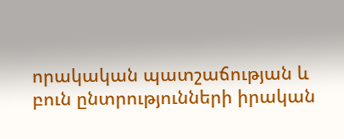որակական պատշաճության և բուն ընտրությունների իրական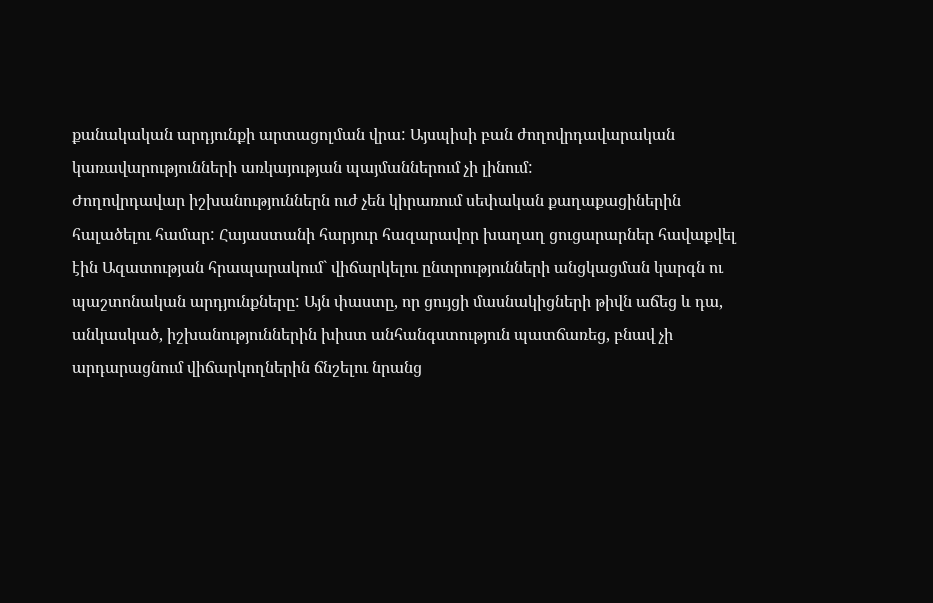քանակական արդյունքի արտացոլման վրա: Այսպիսի բան ժողովրդավարական կառավարությունների առկայության պայմաններում չի լինում:
Ժողովրդավար իշխանություններն ուժ չեն կիրառում սեփական քաղաքացիներին հալածելու համար: Հայաստանի հարյուր հազարավոր խաղաղ ցուցարարներ հավաքվել էին Ազատության հրապարակում` վիճարկելու ընտրությունների անցկացման կարգն ու պաշտոնական արդյունքները: Այն փաստը, որ ցույցի մասնակիցների թիվն աճեց և դա, անկասկած, իշխանություններին խիստ անհանգստություն պատճառեց, բնավ չի արդարացնում վիճարկողներին ճնշելու նրանց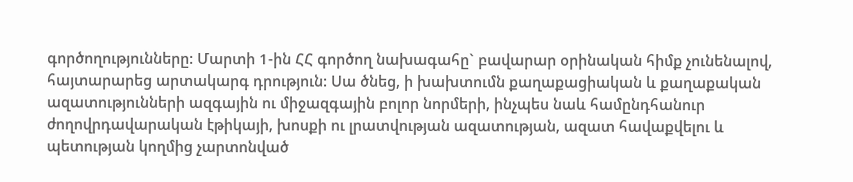գործողությունները: Մարտի 1-ին ՀՀ գործող նախագահը` բավարար օրինական հիմք չունենալով, հայտարարեց արտակարգ դրություն: Սա ծնեց, ի խախտումն քաղաքացիական և քաղաքական ազատությունների ազգային ու միջազգային բոլոր նորմերի, ինչպես նաև համընդհանուր ժողովրդավարական էթիկայի, խոսքի ու լրատվության ազատության, ազատ հավաքվելու և պետության կողմից չարտոնված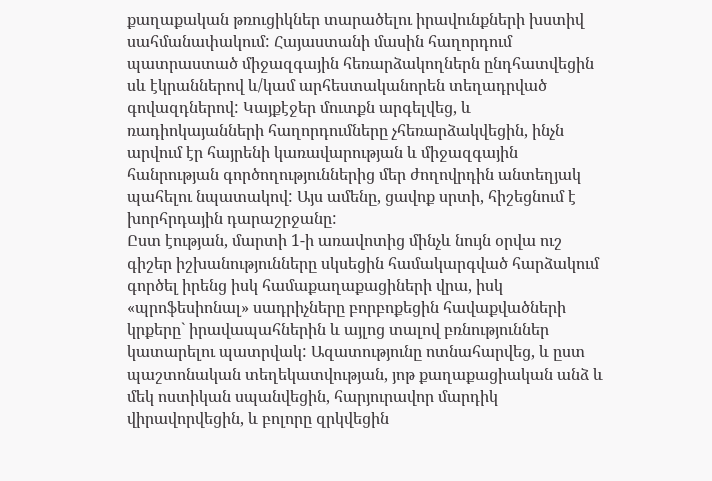քաղաքական թռուցիկներ տարածելու իրավունքների խստիվ սահմանափակում: Հայաստանի մասին հաղորդում պատրաստած միջազգային հեռարձակողներն ընդհատվեցին սև էկրաններով և/կամ արհեստականորեն տեղադրված գովազդներով: Կայքէջեր մուտքն արգելվեց, և ռադիոկայանների հաղորդումները չհեռարձակվեցին, ինչն արվում էր հայրենի կառավարության և միջազգային հանրության գործողություններից մեր ժողովրդին անտեղյակ պահելու նպատակով: Այս ամենը, ցավոք սրտի, հիշեցնում է խորհրդային դարաշրջանը:
Ըստ էության, մարտի 1-ի առավոտից մինչև նույն օրվա ուշ գիշեր իշխանությունները սկսեցին համակարգված հարձակում գործել իրենց իսկ համաքաղաքացիների վրա, իսկ «պրոֆեսիոնալ» սադրիչները բորբոքեցին հավաքվածների կրքերը` իրավապահներին և այլոց տալով բռնություններ կատարելու պատրվակ: Ազատությունը ոտնահարվեց, և ըստ պաշտոնական տեղեկատվության, յոթ քաղաքացիական անձ և մեկ ոստիկան սպանվեցին, հարյուրավոր մարդիկ վիրավորվեցին, և բոլորը զրկվեցին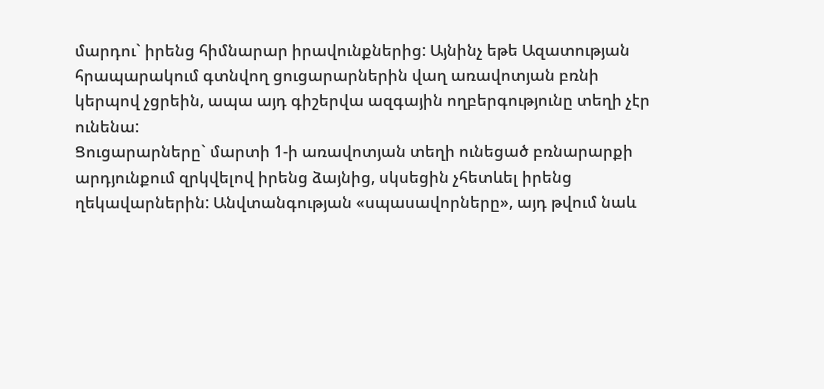մարդու` իրենց հիմնարար իրավունքներից: Այնինչ եթե Ազատության հրապարակում գտնվող ցուցարարներին վաղ առավոտյան բռնի կերպով չցրեին, ապա այդ գիշերվա ազգային ողբերգությունը տեղի չէր ունենա:
Ցուցարարները` մարտի 1-ի առավոտյան տեղի ունեցած բռնարարքի արդյունքում զրկվելով իրենց ձայնից, սկսեցին չհետևել իրենց ղեկավարներին: Անվտանգության «սպասավորները», այդ թվում նաև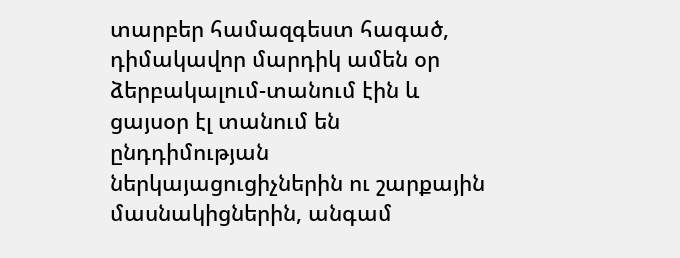տարբեր համազգեստ հագած, դիմակավոր մարդիկ ամեն օր ձերբակալում-տանում էին և ցայսօր էլ տանում են ընդդիմության ներկայացուցիչներին ու շարքային մասնակիցներին, անգամ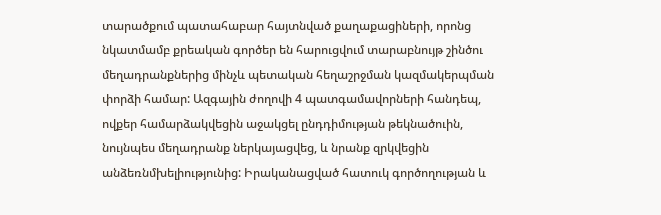տարածքում պատահաբար հայտնված քաղաքացիների, որոնց նկատմամբ քրեական գործեր են հարուցվում տարաբնույթ շինծու մեղադրանքներից մինչև պետական հեղաշրջման կազմակերպման փորձի համար: Ազգային ժողովի 4 պատգամավորների հանդեպ, ովքեր համարձակվեցին աջակցել ընդդիմության թեկնածուին, նույնպես մեղադրանք ներկայացվեց, և նրանք զրկվեցին անձեռնմխելիությունից: Իրականացված հատուկ գործողության և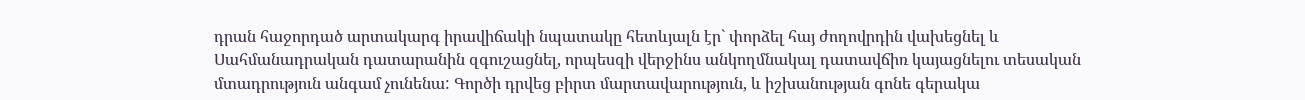դրան հաջորդած արտակարգ իրավիճակի նպատակը հետևյալն էր` փորձել հայ ժողովրդին վախեցնել և Սահմանադրական դատարանին զգուշացնել, որպեսզի վերջինս անկողմնակալ դատավճիռ կայացնելու տեսական մտադրություն անգամ չունենա: Գործի դրվեց բիրտ մարտավարություն, և իշխանության գոնե գերակա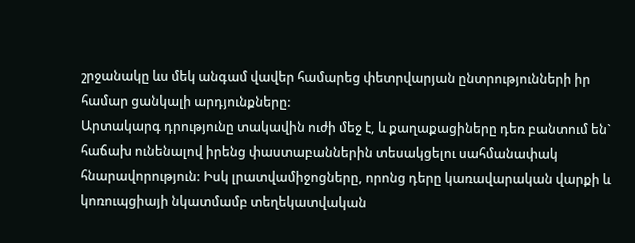շրջանակը ևս մեկ անգամ վավեր համարեց փետրվարյան ընտրությունների իր համար ցանկալի արդյունքները:
Արտակարգ դրությունը տակավին ուժի մեջ է, և քաղաքացիները դեռ բանտում են` հաճախ ունենալով իրենց փաստաբաններին տեսակցելու սահմանափակ հնարավորություն: Իսկ լրատվամիջոցները, որոնց դերը կառավարական վարքի և կոռուպցիայի նկատմամբ տեղեկատվական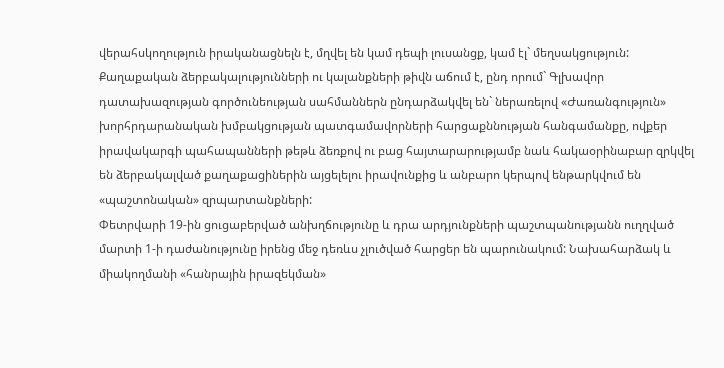վերահսկողություն իրականացնելն է, մղվել են կամ դեպի լուսանցք, կամ էլ` մեղսակցություն: Քաղաքական ձերբակալությունների ու կալանքների թիվն աճում է, ընդ որում` Գլխավոր դատախազության գործունեության սահմաններն ընդարձակվել են` ներառելով «Ժառանգություն» խորհրդարանական խմբակցության պատգամավորների հարցաքննության հանգամանքը, ովքեր իրավակարգի պահապանների թեթև ձեռքով ու բաց հայտարարությամբ նաև հակաօրինաբար զրկվել են ձերբակալված քաղաքացիներին այցելելու իրավունքից և անբարո կերպով ենթարկվում են «պաշտոնական» զրպարտանքների:
Փետրվարի 19-ին ցուցաբերված անխղճությունը և դրա արդյունքների պաշտպանությանն ուղղված մարտի 1-ի դաժանությունը իրենց մեջ դեռևս չլուծված հարցեր են պարունակում: Նախահարձակ և միակողմանի «հանրային իրազեկման»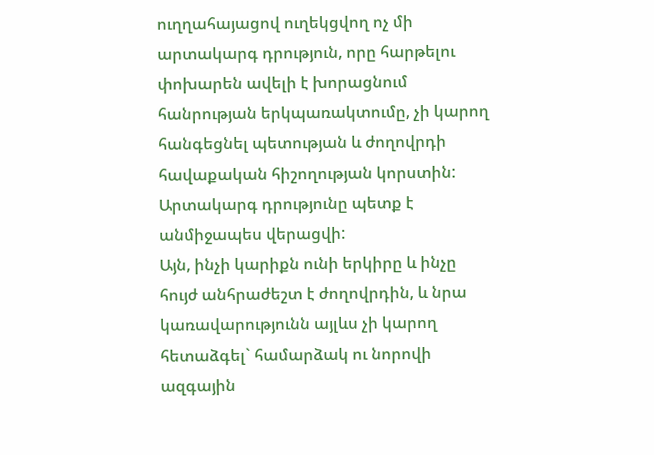ուղղահայացով ուղեկցվող ոչ մի արտակարգ դրություն, որը հարթելու փոխարեն ավելի է խորացնում հանրության երկպառակտումը, չի կարող հանգեցնել պետության և ժողովրդի հավաքական հիշողության կորստին: Արտակարգ դրությունը պետք է անմիջապես վերացվի:
Այն, ինչի կարիքն ունի երկիրը և ինչը հույժ անհրաժեշտ է ժողովրդին, և նրա կառավարությունն այլևս չի կարող հետաձգել` համարձակ ու նորովի ազգային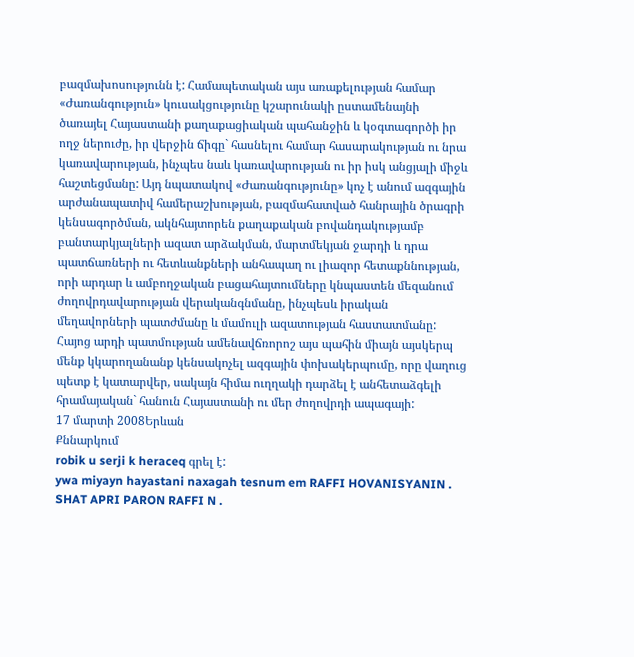բազմախոսությունն է: Համապետական այս առաքելության համար «Ժառանգություն» կուսակցությունը կշարունակի ըստամենայնի ծառայել Հայաստանի քաղաքացիական պահանջին և կօգտագործի իր ողջ ներուժը, իր վերջին ճիգը` հասնելու համար հասարակության ու նրա կառավարության, ինչպես նաև կառավարության ու իր իսկ անցյալի միջև հաշտեցմանը: Այդ նպատակով «Ժառանգությունը» կոչ է անում ազգային արժանապատիվ համերաշխության, բազմահատված հանրային ծրագրի կենսագործման, ակնհայտորեն քաղաքական բովանդակությամբ բանտարկյալների ազատ արձակման, մարտմեկյան ջարդի և դրա պատճառների ու հետևանքների անհապաղ ու լիազոր հետաքննության, որի արդար և ամբողջական բացահայտումները կնպաստեն մեզանում ժողովրդավարության վերականգնմանը, ինչպեսև իրական մեղավորների պատժմանը և մամուլի ազատության հաստատմանը:
Հայոց արդի պատմության ամենավճռորոշ այս պահին միայն այսկերպ մենք կկարողանանք կենսակոչել ազգային փոխակերպումը, որը վաղուց պետք է կատարվեր, սակայն հիմա ուղղակի դարձել է անհետաձգելի հրամայական` հանուն Հայաստանի ու մեր ժողովրդի ապագայի:
17 մարտի 2008Երևան
Քննարկում
robik u serji k heraceq գրել է:
ywa miyayn hayastani naxagah tesnum em RAFFI HOVANISYANIN . SHAT APRI PARON RAFFI N .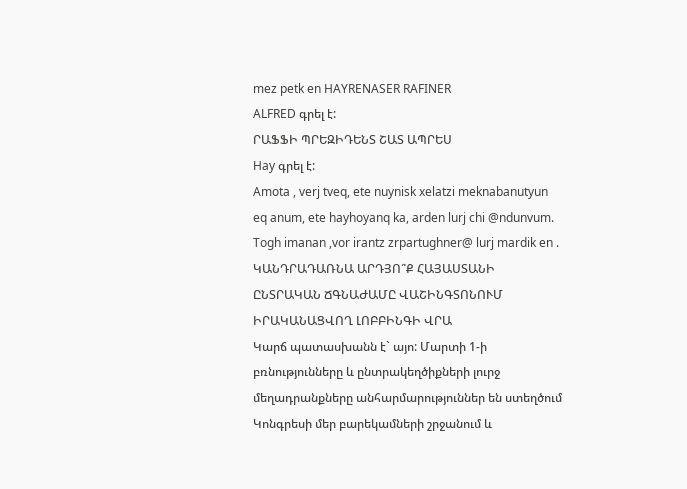mez petk en HAYRENASER RAFINER
ALFRED գրել է:
ՐԱՖՖԻ ՊՐԵԶԻԴԵՆՏ ՇԱՏ ԱՊՐԵՍ
Hay գրել է:
Amota , verj tveq, ete nuynisk xelatzi meknabanutyun eq anum, ete hayhoyanq ka, arden lurj chi @ndunvum.
Togh imanan ,vor irantz zrpartughner@ lurj mardik en .
ԿԱՆԴՐԱԴԱՌՆԱ ԱՐԴՅՈ՞Ք ՀԱՅԱՍՏԱՆԻ ԸՆՏՐԱԿԱՆ ՃԳՆԱԺԱՄԸ ՎԱՇԻՆԳՏՈՆՈՒՄ ԻՐԱԿԱՆԱՑՎՈՂ ԼՈԲԲԻՆԳԻ ՎՐԱ
Կարճ պատասխանն է` այո: Մարտի 1-ի բռնությունները և ընտրակեղծիքների լուրջ մեղադրանքները անհարմարություններ են ստեղծում Կոնգրեսի մեր բարեկամների շրջանում և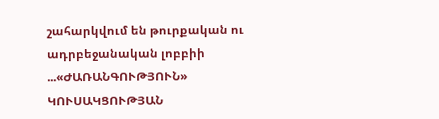շահարկվում են թուրքական ու ադրբեջանական լոբբիի ...«ԺԱՌԱՆԳՈՒԹՅՈՒՆ» ԿՈՒՍԱԿՑՈՒԹՅԱՆ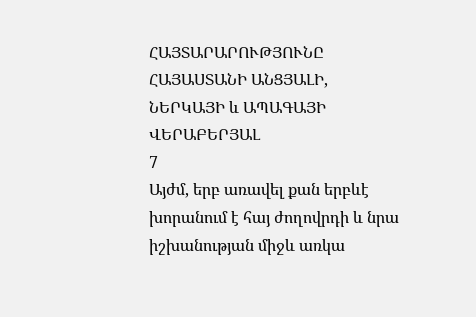ՀԱՅՏԱՐԱՐՈՒԹՅՈՒՆԸ ՀԱՅԱՍՏԱՆԻ ԱՆՑՅԱԼԻ, ՆԵՐԿԱՅԻ և ԱՊԱԳԱՅԻ ՎԵՐԱԲԵՐՅԱԼ
7
Այժմ, երբ առավել քան երբևէ խորանում է հայ ժողովրդի և նրա իշխանության միջև առկա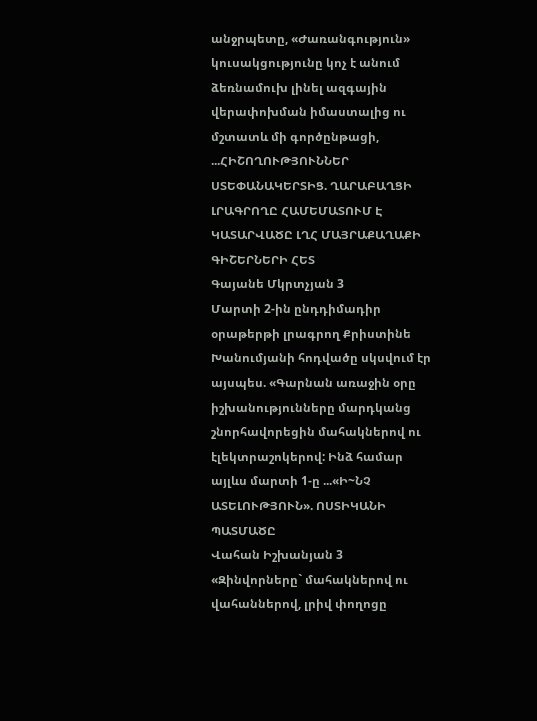անջրպետը, «Ժառանգություն» կուսակցությունը կոչ է անում ձեռնամուխ լինել ազգային վերափոխման իմաստալից ու մշտատև մի գործընթացի, ...ՀԻՇՈՂՈՒԹՅՈՒՆՆԵՐ ՍՏԵՓԱՆԱԿԵՐՏԻՑ. ՂԱՐԱԲԱՂՑԻ ԼՐԱԳՐՈՂԸ ՀԱՄԵՄԱՏՈՒՄ Է ԿԱՏԱՐՎԱԾԸ ԼՂՀ ՄԱՅՐԱՔԱՂԱՔԻ ԳԻՇԵՐՆԵՐԻ ՀԵՏ
Գայանե Մկրտչյան 3
Մարտի 2-ին ընդդիմադիր օրաթերթի լրագրող Քրիստինե Խանումյանի հոդվածը սկսվում էր այսպես. «Գարնան առաջին օրը իշխանությունները մարդկանց շնորհավորեցին մահակներով ու էլեկտրաշոկերով: Ինձ համար այլևս մարտի 1-ը ...«Ի~ՆՉ ԱՏԵԼՈՒԹՅՈՒՆ». ՈՍՏԻԿԱՆԻ ՊԱՏՄԱԾԸ
Վահան Իշխանյան 3
«Զինվորները` մահակներով ու վահաններով, լրիվ փողոցը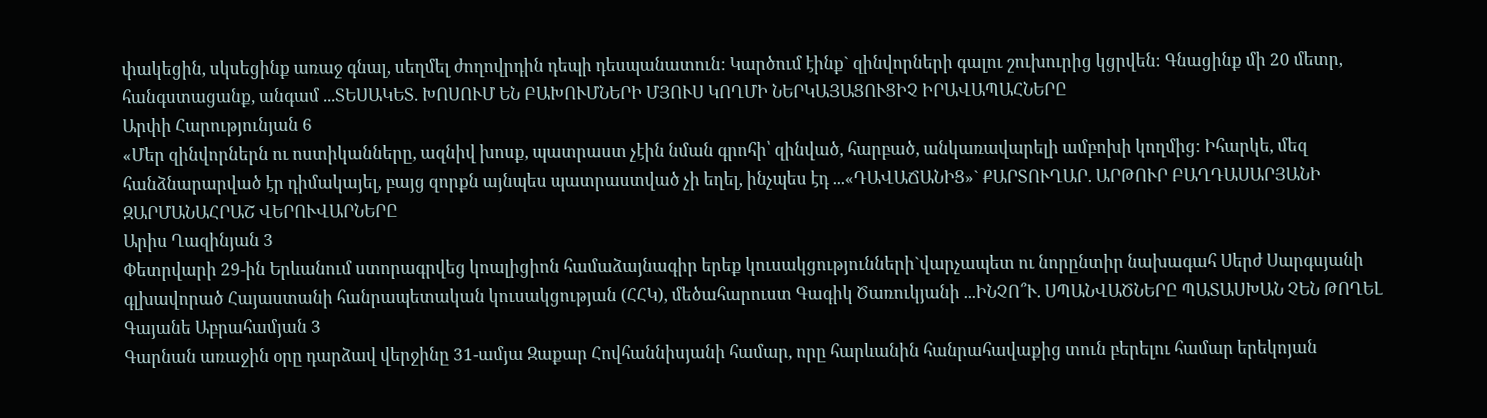փակեցին, սկսեցինք առաջ գնալ, սեղմել ժողովրդին դեպի դեսպանատուն: Կարծում էինք` զինվորների գալու շուխուրից կցրվեն։ Գնացինք մի 20 մետր, հանգստացանք, անգամ ...ՏԵՍԱԿԵՏ. ԽՈՍՈՒՄ ԵՆ ԲԱԽՈՒՄՆԵՐԻ ՄՅՈՒՍ ԿՈՂՄԻ ՆԵՐԿԱՅԱՑՈՒՑԻՉ ԻՐԱՎԱՊԱՀՆԵՐԸ
Արփի Հարությունյան 6
«Մեր զինվորներն ու ոստիկանները, ազնիվ խոսք, պատրաստ չէին նման գրոհի՝ զինված, հարբած, անկառավարելի ամբոխի կողմից: Իհարկե, մեզ հանձնարարված էր դիմակայել, բայց զորքն այնպես պատրաստված չի եղել, ինչպես էդ ...«ԴԱՎԱՃԱՆԻՑ»` ՔԱՐՏՈՒՂԱՐ. ԱՐԹՈՒՐ ԲԱՂԴԱՍԱՐՅԱՆԻ ԶԱՐՄԱՆԱՀՐԱՇ ՎԵՐՈՒՎԱՐՆԵՐԸ
Արիս Ղազինյան 3
Փետրվարի 29-ին Երևանում ստորագրվեց կոալիցիոն համաձայնագիր երեք կուսակցությունների`վարչապետ ու նորընտիր նախագահ Սերժ Սարգսյանի գլխավորած Հայաստանի հանրապետական կուսակցության (ՀՀԿ), մեծահարուստ Գագիկ Ծառուկյանի ...ԻՆՉՈ՞Ւ. ՍՊԱՆՎԱԾՆԵՐԸ ՊԱՏԱՍԽԱՆ ՉԵՆ ԹՈՂԵԼ
Գայանե Աբրահամյան 3
Գարնան առաջին օրը դարձավ վերջինը 31-ամյա Զաքար Հովհաննիսյանի համար, որը հարևանին հանրահավաքից տուն բերելու համար երեկոյան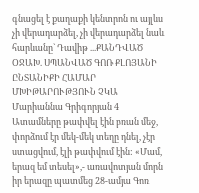գնացել է քաղաքի կենտրոն ու այլևս չի վերադարձել, չի վերադարձել նաև հարևանը` Դավիթ ...ՔԱՆԴՎԱԾ ՕՋԱԽ. ՍՊԱՆՎԱԾ ԳՈՌ ՔԼՈՅԱՆԻ ԸՆՏԱՆԻՔԻ ՀԱՄԱՐ ՄԽԻԹԱՐՈՒԹՅՈՒՆ ՉԿԱ
Մարիաննա Գրիգորյան 4
Ատամները թափվել էին բռան մեջ, փորձում էր մեկ-մեկ տեղը դնել, չէր ստացվում, էլի թափվում էին: «Մամ, երազ եմ տեսել»,- առավոտյան մորն իր երազը պատմեց 28-ամյա Գոռ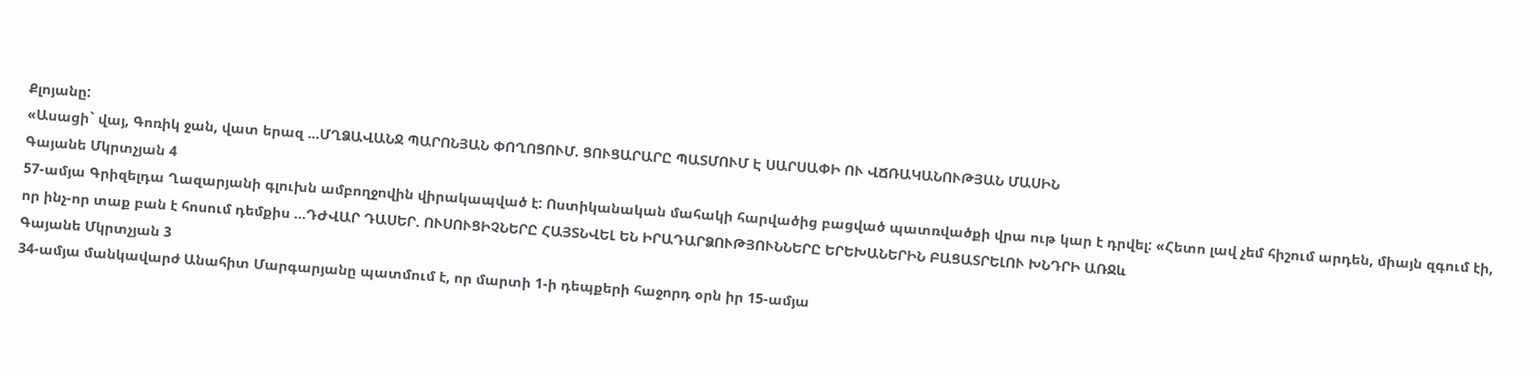Քլոյանը:
«Ասացի` վայ, Գոռիկ ջան, վատ երազ ...ՄՂՁԱՎԱՆՋ ՊԱՐՈՆՅԱՆ ՓՈՂՈՑՈՒՄ. ՑՈՒՑԱՐԱՐԸ ՊԱՏՄՈՒՄ Է ՍԱՐՍԱՓԻ ՈՒ ՎՃՌԱԿԱՆՈՒԹՅԱՆ ՄԱՍԻՆ
Գայանե Մկրտչյան 4
57-ամյա Գրիզելդա Ղազարյանի գլուխն ամբողջովին վիրակապված է: Ոստիկանական մահակի հարվածից բացված պատռվածքի վրա ութ կար է դրվել: «Հետո լավ չեմ հիշում արդեն, միայն զգում էի, որ ինչ-որ տաք բան է հոսում դեմքիս ...ԴԺՎԱՐ ԴԱՍԵՐ. ՈՒՍՈՒՑԻՉՆԵՐԸ ՀԱՅՏՆՎԵԼ ԵՆ ԻՐԱԴԱՐՁՈՒԹՅՈՒՆՆԵՐԸ ԵՐԵԽԱՆԵՐԻՆ ԲԱՑԱՏՐԵԼՈՒ ԽՆԴՐԻ ԱՌՋև
Գայանե Մկրտչյան 3
34-ամյա մանկավարժ Անահիտ Մարգարյանը պատմում է, որ մարտի 1-ի դեպքերի հաջորդ օրն իր 15-ամյա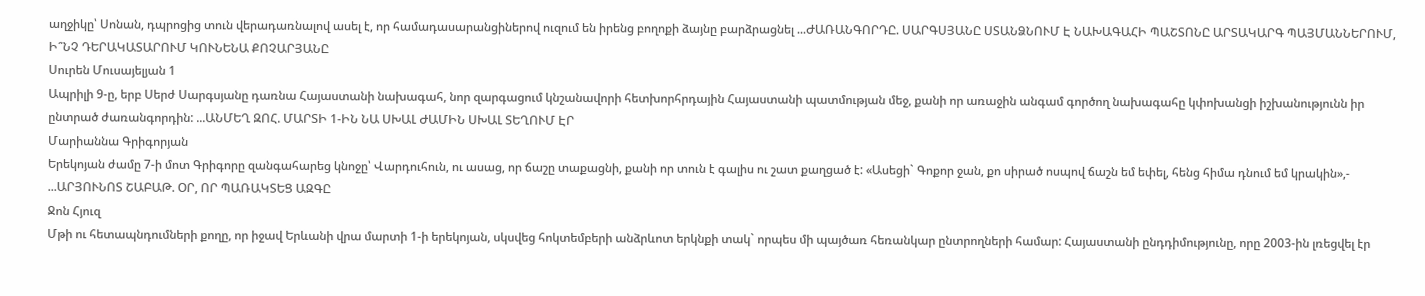աղջիկը՝ Սոնան, դպրոցից տուն վերադառնալով ասել է, որ համադասարանցիներով ուզում են իրենց բողոքի ձայնը բարձրացնել ...ԺԱՌԱՆԳՈՐԴԸ. ՍԱՐԳՍՅԱՆԸ ՍՏԱՆՁՆՈՒՄ Է ՆԱԽԱԳԱՀԻ ՊԱՇՏՈՆԸ ԱՐՏԱԿԱՐԳ ՊԱՅՄԱՆՆԵՐՈՒՄ, Ի՞ՆՉ ԴԵՐԱԿԱՏԱՐՈՒՄ ԿՈՒՆԵՆԱ ՔՈՉԱՐՅԱՆԸ
Սուրեն Մուսայելյան 1
Ապրիլի 9-ը, երբ Սերժ Սարգսյանը դառնա Հայաստանի նախագահ, նոր զարգացում կնշանավորի հետխորհրդային Հայաստանի պատմության մեջ, քանի որ առաջին անգամ գործող նախագահը կփոխանցի իշխանությունն իր ընտրած ժառանգորդին: ...ԱՆՄԵՂ ԶՈՀ. ՄԱՐՏԻ 1-ԻՆ ՆԱ ՍԽԱԼ ԺԱՄԻՆ ՍԽԱԼ ՏԵՂՈՒՄ ԷՐ
Մարիաննա Գրիգորյան
Երեկոյան ժամը 7-ի մոտ Գրիգորը զանգահարեց կնոջը՝ Վարդուհուն, ու ասաց, որ ճաշը տաքացնի, քանի որ տուն է գալիս ու շատ քաղցած է: «Ասեցի` Գոքոր ջան, քո սիրած ոսպով ճաշն եմ եփել, հենց հիմա դնում եմ կրակին»,- ...ԱՐՅՈՒՆՈՏ ՇԱԲԱԹ. ՕՐ, ՈՐ ՊԱՌԱԿՏԵՑ ԱԶԳԸ
Ջոն Հյուզ
Մթի ու հետապնդումների քողը, որ իջավ Երևանի վրա մարտի 1-ի երեկոյան, սկսվեց հոկտեմբերի անձրևոտ երկնքի տակ` որպես մի պայծառ հեռանկար ընտրողների համար: Հայաստանի ընդդիմությունը, որը 2003-ին լռեցվել էր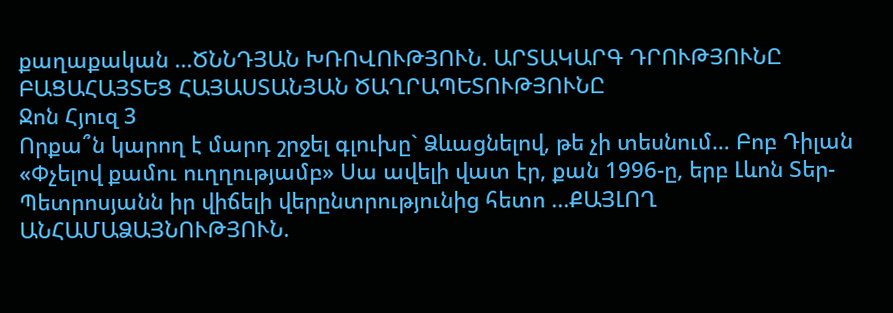քաղաքական ...ԾՆՆԴՅԱՆ ԽՌՈՎՈՒԹՅՈՒՆ. ԱՐՏԱԿԱՐԳ ԴՐՈՒԹՅՈՒՆԸ ԲԱՑԱՀԱՅՏԵՑ ՀԱՅԱՍՏԱՆՅԱՆ ԾԱՂՐԱՊԵՏՈՒԹՅՈՒՆԸ
Ջոն Հյուզ 3
Որքա՞ն կարող է մարդ շրջել գլուխը` Ձևացնելով, թե չի տեսնում… Բոբ Դիլան «Փչելով քամու ուղղությամբ» Սա ավելի վատ էր, քան 1996-ը, երբ Լևոն Տեր-Պետրոսյանն իր վիճելի վերընտրությունից հետո ...ՔԱՅԼՈՂ ԱՆՀԱՄԱՁԱՅՆՈՒԹՅՈՒՆ.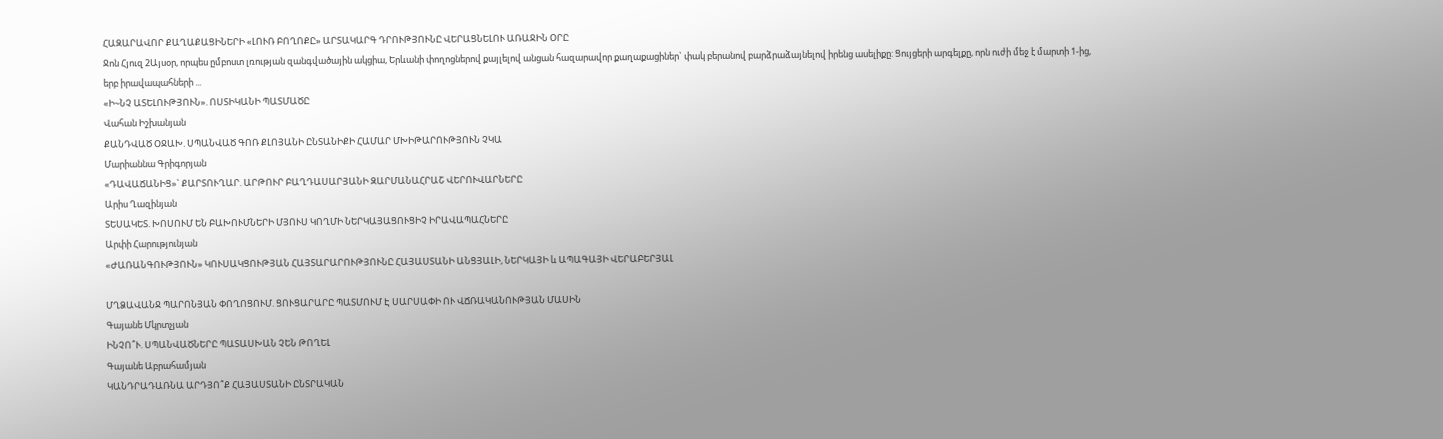ՀԱԶԱՐԱՎՈՐ ՔԱՂԱՔԱՑԻՆԵՐԻ «ԼՈՒՌ ԲՈՂՈՔԸ» ԱՐՏԱԿԱՐԳ ԴՐՈՒԹՅՈՒՆԸ ՎԵՐԱՑՆԵԼՈՒ ԱՌԱՋԻՆ ՕՐԸ
Ջոն Հյուզ 2Այսօր, որպես ըմբոստ լռության զանգվածային ակցիա, Երևանի փողոցներով քայլելով անցան հազարավոր քաղաքացիներ` փակ բերանով բարձրաձայնելով իրենց ասելիքը: Ցույցերի արգելքը, որն ուժի մեջ է մարտի 1-ից, երբ իրավապահների ...
«Ի~ՆՉ ԱՏԵԼՈՒԹՅՈՒՆ». ՈՍՏԻԿԱՆԻ ՊԱՏՄԱԾԸ
Վահան Իշխանյան
ՔԱՆԴՎԱԾ ՕՋԱԽ. ՍՊԱՆՎԱԾ ԳՈՌ ՔԼՈՅԱՆԻ ԸՆՏԱՆԻՔԻ ՀԱՄԱՐ ՄԽԻԹԱՐՈՒԹՅՈՒՆ ՉԿԱ
Մարիաննա Գրիգորյան
«ԴԱՎԱՃԱՆԻՑ»` ՔԱՐՏՈՒՂԱՐ. ԱՐԹՈՒՐ ԲԱՂԴԱՍԱՐՅԱՆԻ ԶԱՐՄԱՆԱՀՐԱՇ ՎԵՐՈՒՎԱՐՆԵՐԸ
Արիս Ղազինյան
ՏԵՍԱԿԵՏ. ԽՈՍՈՒՄ ԵՆ ԲԱԽՈՒՄՆԵՐԻ ՄՅՈՒՍ ԿՈՂՄԻ ՆԵՐԿԱՅԱՑՈՒՑԻՉ ԻՐԱՎԱՊԱՀՆԵՐԸ
Արփի Հարությունյան
«ԺԱՌԱՆԳՈՒԹՅՈՒՆ» ԿՈՒՍԱԿՑՈՒԹՅԱՆ ՀԱՅՏԱՐԱՐՈՒԹՅՈՒՆԸ ՀԱՅԱՍՏԱՆԻ ԱՆՑՅԱԼԻ, ՆԵՐԿԱՅԻ և ԱՊԱԳԱՅԻ ՎԵՐԱԲԵՐՅԱԼ

ՄՂՁԱՎԱՆՋ ՊԱՐՈՆՅԱՆ ՓՈՂՈՑՈՒՄ. ՑՈՒՑԱՐԱՐԸ ՊԱՏՄՈՒՄ Է ՍԱՐՍԱՓԻ ՈՒ ՎՃՌԱԿԱՆՈՒԹՅԱՆ ՄԱՍԻՆ
Գայանե Մկրտչյան
ԻՆՉՈ՞Ւ. ՍՊԱՆՎԱԾՆԵՐԸ ՊԱՏԱՍԽԱՆ ՉԵՆ ԹՈՂԵԼ
Գայանե Աբրահամյան
ԿԱՆԴՐԱԴԱՌՆԱ ԱՐԴՅՈ՞Ք ՀԱՅԱՍՏԱՆԻ ԸՆՏՐԱԿԱՆ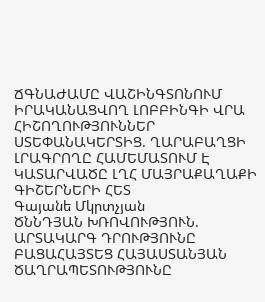ՃԳՆԱԺԱՄԸ ՎԱՇԻՆԳՏՈՆՈՒՄ ԻՐԱԿԱՆԱՑՎՈՂ ԼՈԲԲԻՆԳԻ ՎՐԱ
ՀԻՇՈՂՈՒԹՅՈՒՆՆԵՐ ՍՏԵՓԱՆԱԿԵՐՏԻՑ. ՂԱՐԱԲԱՂՑԻ ԼՐԱԳՐՈՂԸ ՀԱՄԵՄԱՏՈՒՄ Է ԿԱՏԱՐՎԱԾԸ ԼՂՀ ՄԱՅՐԱՔԱՂԱՔԻ ԳԻՇԵՐՆԵՐԻ ՀԵՏ
Գայանե Մկրտչյան
ԾՆՆԴՅԱՆ ԽՌՈՎՈՒԹՅՈՒՆ. ԱՐՏԱԿԱՐԳ ԴՐՈՒԹՅՈՒՆԸ ԲԱՑԱՀԱՅՏԵՑ ՀԱՅԱՍՏԱՆՅԱՆ ԾԱՂՐԱՊԵՏՈՒԹՅՈՒՆԸ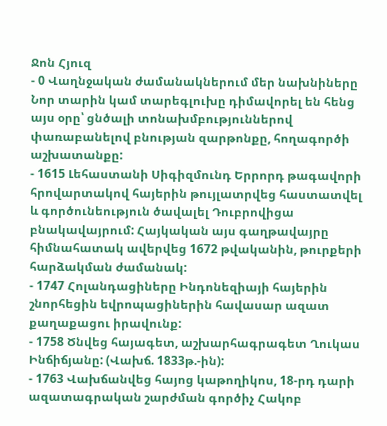Ջոն Հյուզ
- 0 Վաղնջական ժամանակներում մեր նախնիները Նոր տարին կամ տարեգլուխը դիմավորել են հենց այս օրը՝ ցնծալի տոնախմբություններով փառաբանելով բնության զարթոնքը, հողագործի աշխատանքը:
- 1615 Լեհաստանի Սիգիզմունդ Երրորդ թագավորի հրովարտակով հայերին թույլատրվեց հաստատվել և գործունեություն ծավալել Դուբրովիցա բնակավայրում: Հայկական այս գաղթավայրը հիմնահատակ ավերվեց 1672 թվականին, թուրքերի հարձակման ժամանակ:
- 1747 Հոլանդացիները Ինդոնեզիայի հայերին շնորհեցին եվրոպացիներին հավասար ազատ քաղաքացու իրավունք:
- 1758 Ծնվեց հայագետ, աշխարհագրագետ Ղուկաս Ինճիճյանը: (Վախճ. 1833թ.-ին):
- 1763 Վախճանվեց հայոց կաթողիկոս, 18-րդ դարի ազատագրական շարժման գործիչ Հակոբ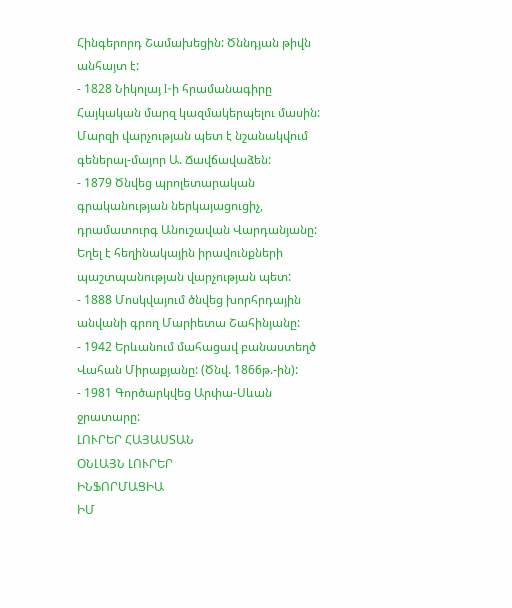Հինգերորդ Շամախեցին: Ծննդյան թիվն անհայտ է:
- 1828 Նիկոլայ I-ի հրամանագիրը Հայկական մարզ կազմակերպելու մասին: Մարզի վարչության պետ է նշանակվում գեներալ-մայոր Ա. Ճավճավաձեն:
- 1879 Ծնվեց պրոլետարական գրականության ներկայացուցիչ, դրամատուրգ Անուշավան Վարդանյանը: Եղել է հեղինակային իրավունքների պաշտպանության վարչության պետ:
- 1888 Մոսկվայում ծնվեց խորհրդային անվանի գրող Մարիետա Շահինյանը:
- 1942 Երևանում մահացավ բանաստեղծ Վահան Միրաքյանը: (Ծնվ. 1866թ.-ին):
- 1981 Գործարկվեց Արփա-Սևան ջրատարը:
ԼՈՒՐԵՐ ՀԱՅԱՍՏԱՆ
ՕՆԼԱՅՆ ԼՈՒՐԵՐ
ԻՆՖՈՐՄԱՑԻԱ
ԻՄ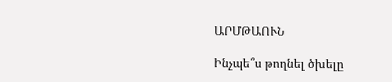ԱՐՄԹԱՈՒՆ

Ինչպե՞ս թողնել ծխելը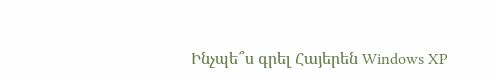Ինչպե՞ս գրել Հայերեն Windows XP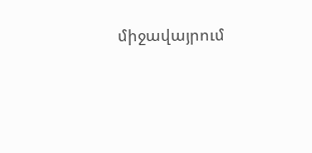միջավայրում